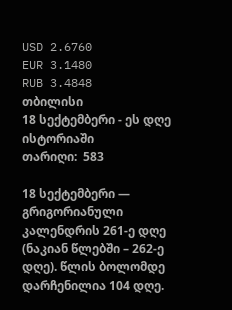USD 2.6760
EUR 3.1480
RUB 3.4848
თბილისი
18 სექტემბერი - ეს დღე ისტორიაში
თარიღი:  583

18 სექტემბერი — გრიგორიანული კალენდრის 261-ე დღე (ნაკიან წლებში – 262-ე დღე). წლის ბოლომდე დარჩენილია 104 დღე.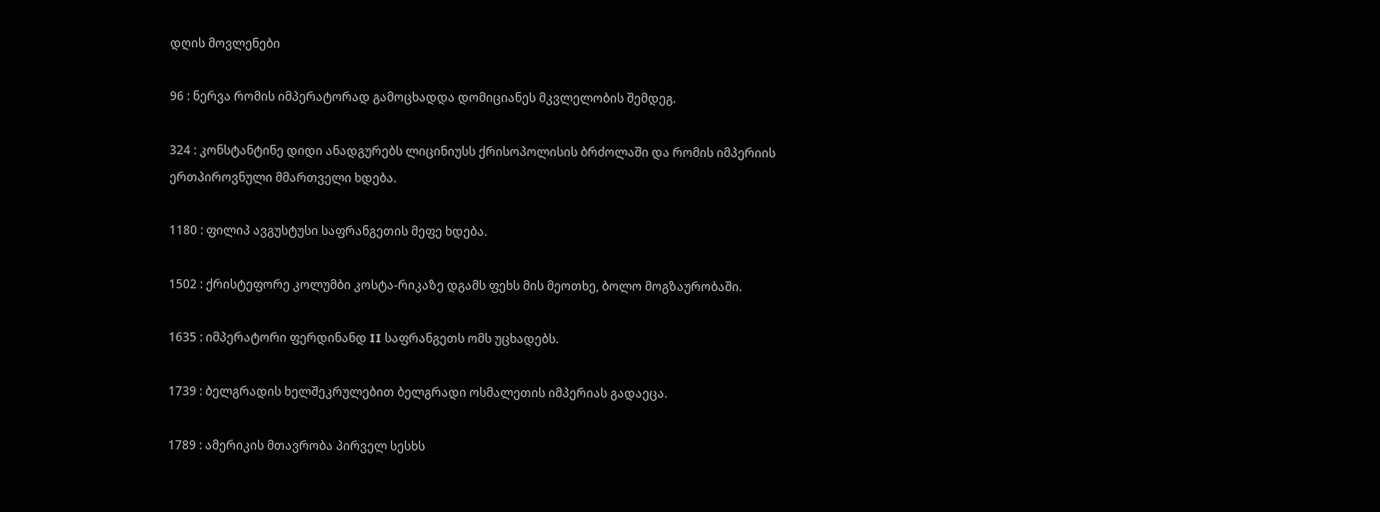დღის მოვლენები

96 : ნერვა რომის იმპერატორად გამოცხადდა დომიციანეს მკვლელობის შემდეგ.

324 : კონსტანტინე დიდი ანადგურებს ლიცინიუსს ქრისოპოლისის ბრძოლაში და რომის იმპერიის ერთპიროვნული მმართველი ხდება.

1180 : ფილიპ ავგუსტუსი საფრანგეთის მეფე ხდება.

1502 : ქრისტეფორე კოლუმბი კოსტა-რიკაზე დგამს ფეხს მის მეოთხე, ბოლო მოგზაურობაში.

1635 : იმპერატორი ფერდინანდ II საფრანგეთს ომს უცხადებს.

1739 : ბელგრადის ხელშეკრულებით ბელგრადი ოსმალეთის იმპერიას გადაეცა.

1789 : ამერიკის მთავრობა პირველ სესხს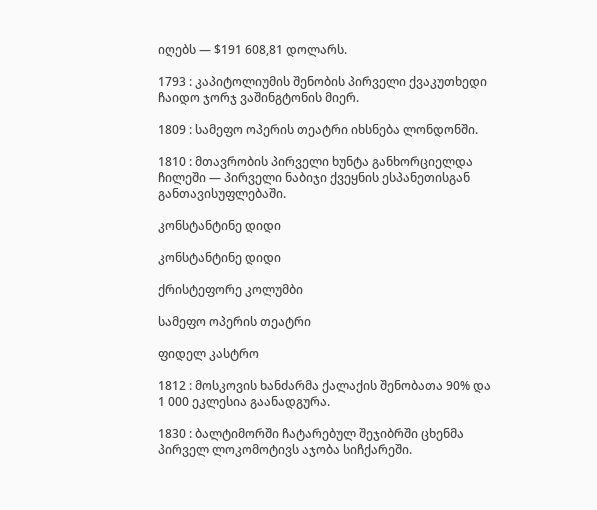იღებს — $191 608,81 დოლარს.

1793 : კაპიტოლიუმის შენობის პირველი ქვაკუთხედი ჩაიდო ჯორჯ ვაშინგტონის მიერ.

1809 : სამეფო ოპერის თეატრი იხსნება ლონდონში.

1810 : მთავრობის პირველი ხუნტა განხორციელდა ჩილეში — პირველი ნაბიჯი ქვეყნის ესპანეთისგან განთავისუფლებაში.

კონსტანტინე დიდი

კონსტანტინე დიდი

ქრისტეფორე კოლუმბი

სამეფო ოპერის თეატრი

ფიდელ კასტრო

1812 : მოსკოვის ხანძარმა ქალაქის შენობათა 90% და 1 000 ეკლესია გაანადგურა.

1830 : ბალტიმორში ჩატარებულ შეჯიბრში ცხენმა პირველ ლოკომოტივს აჯობა სიჩქარეში.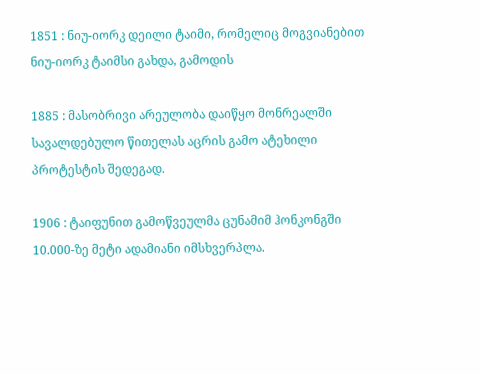1851 : ნიუ-იორკ დეილი ტაიმი, რომელიც მოგვიანებით ნიუ-იორკ ტაიმსი გახდა, გამოდის

1885 : მასობრივი არეულობა დაიწყო მონრეალში სავალდებულო წითელას აცრის გამო ატეხილი პროტესტის შედეგად.

1906 : ტაიფუნით გამოწვეულმა ცუნამიმ ჰონკონგში 10.000-ზე მეტი ადამიანი იმსხვერპლა.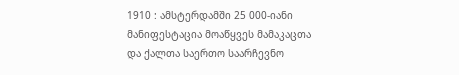1910 : ამსტერდამში 25 000-იანი მანიფესტაცია მოაწყვეს მამაკაცთა და ქალთა საერთო საარჩევნო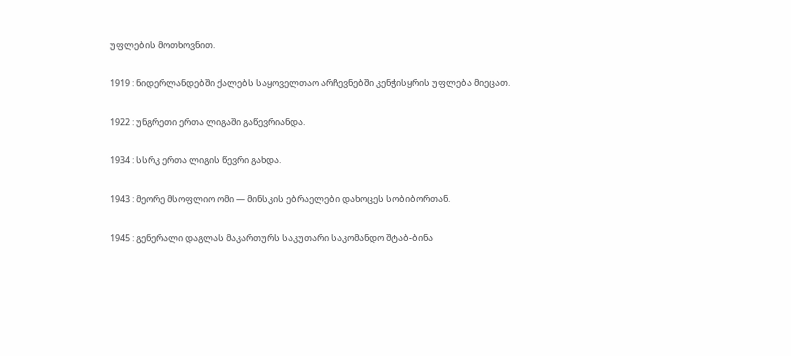უფლების მოთხოვნით.

1919 : ნიდერლანდებში ქალებს საყოველთაო არჩევნებში კენჭისყრის უფლება მიეცათ.

1922 : უნგრეთი ერთა ლიგაში გაწევრიანდა.

1934 : სსრკ ერთა ლიგის წევრი გახდა.

1943 : მეორე მსოფლიო ომი — მინსკის ებრაელები დახოცეს სობიბორთან.

1945 : გენერალი დაგლას მაკართურს საკუთარი საკომანდო შტაბ-ბინა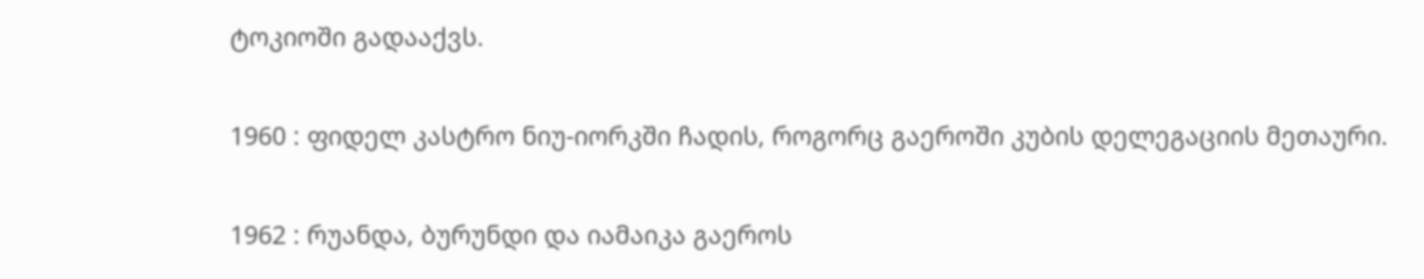ტოკიოში გადააქვს.

1960 : ფიდელ კასტრო ნიუ-იორკში ჩადის, როგორც გაეროში კუბის დელეგაციის მეთაური.

1962 : რუანდა, ბურუნდი და იამაიკა გაეროს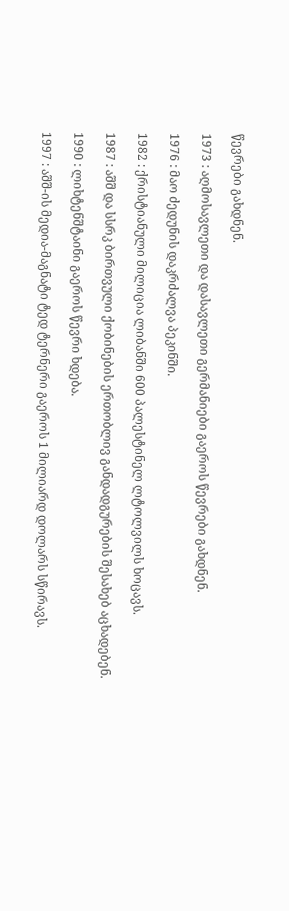წევრები გახდნენ.

1973 : აღმოსავლეთი და დასავლეთი გერმანიები გაეროს წევრები გახდნენ.

1976 : მაო ძედუნის დაკრძალვა პეკინში.

1982 : ქრისტიანული მილიცია ლიბანში 600 პალესტინელ ლტოლვილს ხოცავს.

1987 : აშშ და სსრკ ბირთვული ქობინების ერთობლივ განდადგურების შესახებ აცხადებენ.

1990 : ლიხტენშტაინი გაეროს წევრი ხდება.

1997 : აშშ-ის მედია-მაგნატი ტედ ტერნერი გაეროს 1 მილიარდ დოლარს სწირავს.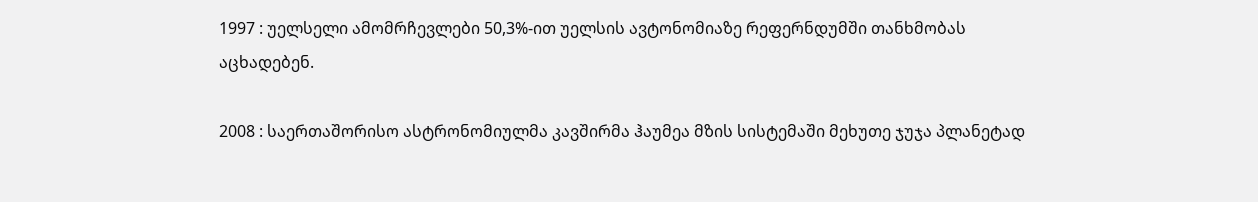1997 : უელსელი ამომრჩევლები 50,3%-ით უელსის ავტონომიაზე რეფერნდუმში თანხმობას აცხადებენ.

2008 : საერთაშორისო ასტრონომიულმა კავშირმა ჰაუმეა მზის სისტემაში მეხუთე ჯუჯა პლანეტად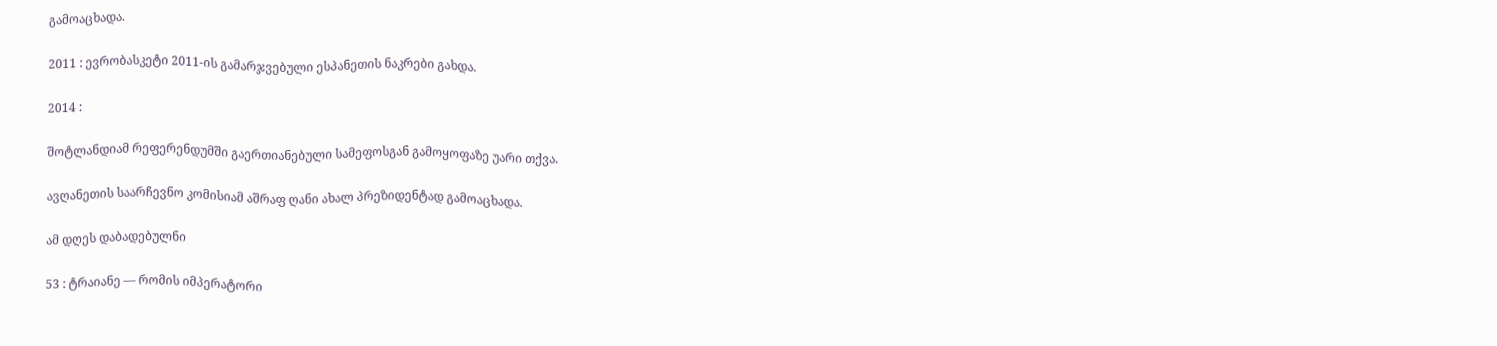გამოაცხადა.

2011 : ევრობასკეტი 2011-ის გამარჯვებული ესპანეთის ნაკრები გახდა.

2014 :

შოტლანდიამ რეფერენდუმში გაერთიანებული სამეფოსგან გამოყოფაზე უარი თქვა.

ავღანეთის საარჩევნო კომისიამ აშრაფ ღანი ახალ პრეზიდენტად გამოაცხადა.

ამ დღეს დაბადებულნი

53 : ტრაიანე — რომის იმპერატორი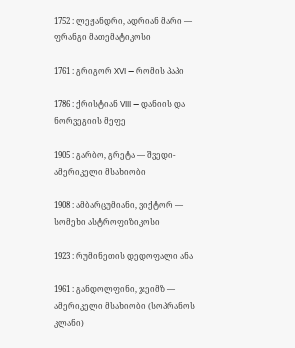1752 : ლეჟანდრი, ადრიან მარი — ფრანგი მათემატიკოსი

1761 : გრიგორ XVI — რომის პაპი

1786 : ქრისტიან VIII — დანიის და ნორვეგიის მეფე

1905 : გარბო, გრეტა — შვედი-ამერიკელი მსახიობი

1908 : ამბარცუმიანი, ვიქტორ — სომეხი ასტროფიზიკოსი

1923 : რუმინეთის დედოფალი ანა

1961 : განდოლფინი, ჯეიმზ — ამერიკელი მსახიობი (სოპრანოს კლანი)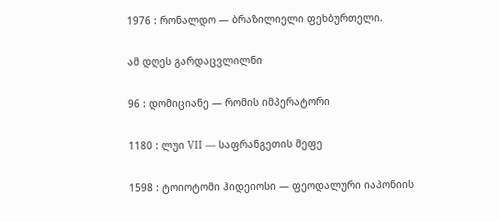1976 : რონალდო — ბრაზილიელი ფეხბურთელი.

ამ დღეს გარდაცვლილნი

96 : დომიციანე — რომის იმპერატორი

1180 : ლუი VII — საფრანგეთის მეფე

1598 : ტოიოტომი ჰიდეიოსი — ფეოდალური იაპონიის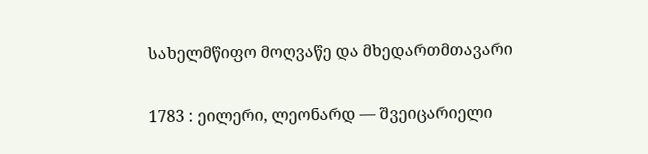სახელმწიფო მოღვაწე და მხედართმთავარი

1783 : ეილერი, ლეონარდ — შვეიცარიელი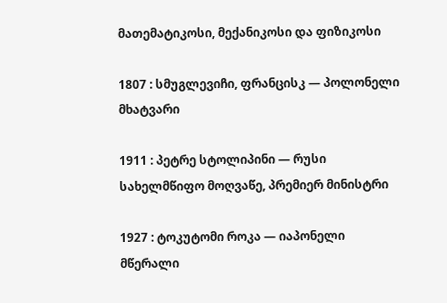მათემატიკოსი, მექანიკოსი და ფიზიკოსი

1807 : სმუგლევიჩი, ფრანცისკ — პოლონელი მხატვარი

1911 : პეტრე სტოლიპინი — რუსი სახელმწიფო მოღვაწე, პრემიერ მინისტრი

1927 : ტოკუტომი როკა — იაპონელი მწერალი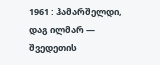1961 : ჰამარშელდი, დაგ ილმარ — შვედეთის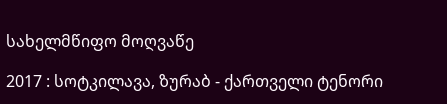სახელმწიფო მოღვაწე

2017 : სოტკილავა, ზურაბ - ქართველი ტენორი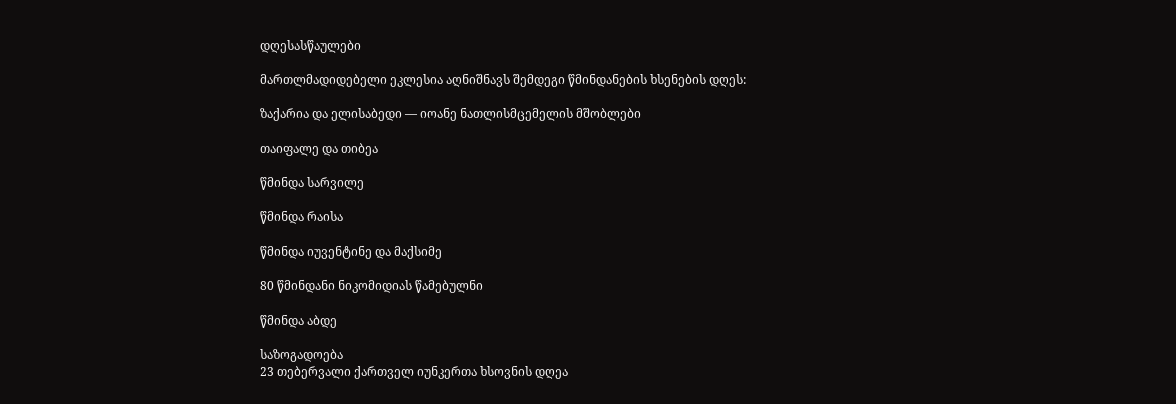დღესასწაულები

მართლმადიდებელი ეკლესია აღნიშნავს შემდეგი წმინდანების ხსენების დღეს:

ზაქარია და ელისაბედი — იოანე ნათლისმცემელის მშობლები

თაიფალე და თიბეა

წმინდა სარვილე

წმინდა რაისა

წმინდა იუვენტინე და მაქსიმე

80 წმინდანი ნიკომიდიას წამებულნი

წმინდა აბდე

საზოგადოება
23 თებერვალი ქართველ იუნკერთა ხსოვნის დღეა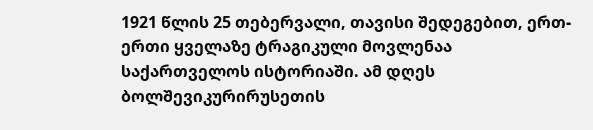1921 წლის 25 თებერვალი, თავისი შედეგებით, ერთ-ერთი ყველაზე ტრაგიკული მოვლენაა საქართველოს ისტორიაში. ამ დღეს ბოლშევიკურირუსეთის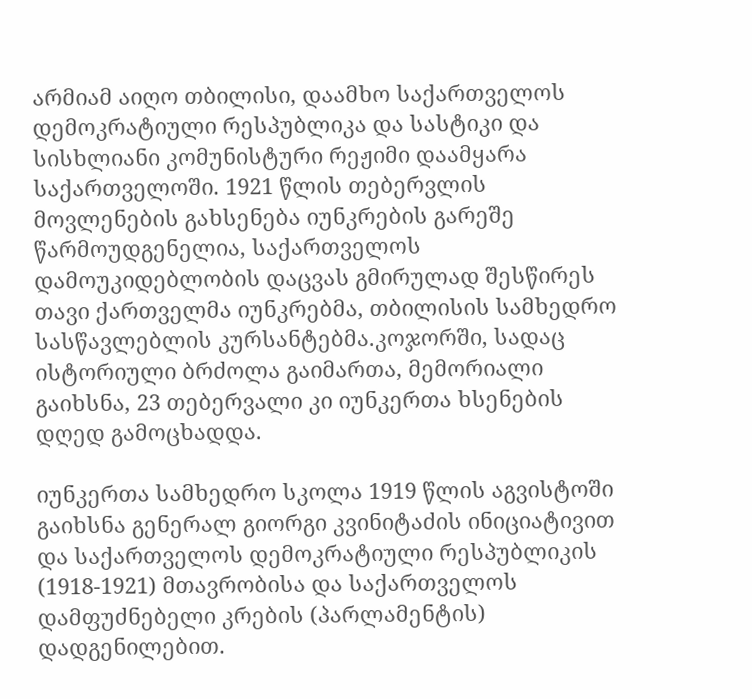არმიამ აიღო თბილისი, დაამხო საქართველოს დემოკრატიული რესპუბლიკა და სასტიკი და სისხლიანი კომუნისტური რეჟიმი დაამყარა საქართველოში. 1921 წლის თებერვლის მოვლენების გახსენება იუნკრების გარეშე წარმოუდგენელია, საქართველოს დამოუკიდებლობის დაცვას გმირულად შესწირეს თავი ქართველმა იუნკრებმა, თბილისის სამხედრო სასწავლებლის კურსანტებმა.კოჯორში, სადაც ისტორიული ბრძოლა გაიმართა, მემორიალი გაიხსნა, 23 თებერვალი კი იუნკერთა ხსენების დღედ გამოცხადდა.

იუნკერთა სამხედრო სკოლა 1919 წლის აგვისტოში გაიხსნა გენერალ გიორგი კვინიტაძის ინიციატივით და საქართველოს დემოკრატიული რესპუბლიკის (1918-1921) მთავრობისა და საქართველოს დამფუძნებელი კრების (პარლამენტის) დადგენილებით.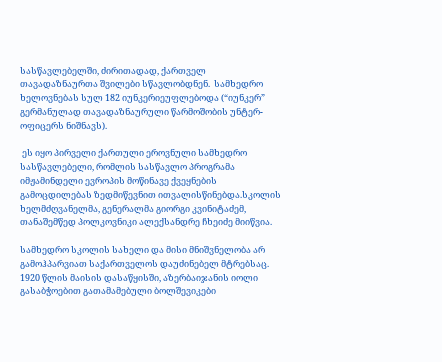სასწავლებელში, ძირითადად, ქართველ თავადაზნაურთა შვილები სწავლობდნენ.  სამხედრო ხელოვნებას სულ 182 იუნკერიეუფლებოდა (“იუნკერ”  გერმანულად თავადაზნაურული წარმოშობის უნტერ- ოფიცერს ნიშნავს).

 ეს იყო პირველი ქართული ეროვნული სამხედრო სასწავლებელი, რომლის სასწავლო პროგრამა იმჟამინდელი ევროპის მოწინავე ქვეყნების გამოცდილებას ზედმიწევნით ითვალისწინებდა.სკოლის ხელმძღვანელმა, გენერალმა გიორგი კვინიტაძემ, თანაშემწედ პოლკოვნიკი ალექსანდრე ჩხეიძე მიიწვია.

სამხედრო სკოლის სახელი და მისი მნიშვნელობა არ გამოჰპარვიათ საქართველოს დაუძინებელ მტრებსაც. 1920 წლის მაისის დასაწყისში, აზერბაიჯანის იოლი გასაბჭოებით გათამამებული ბოლშევიკები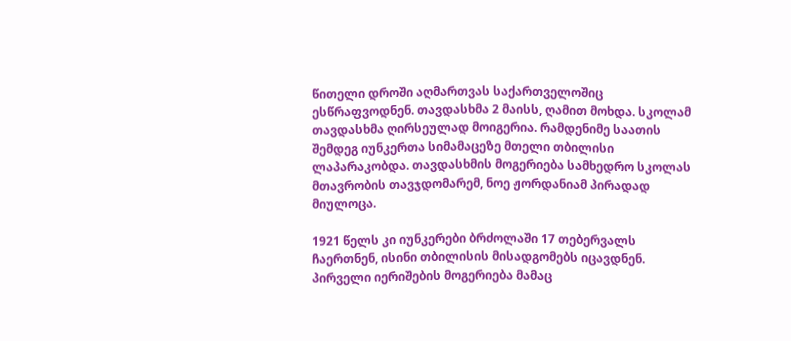წითელი დროში აღმართვას საქართველოშიც ესწრაფვოდნენ. თავდასხმა 2 მაისს, ღამით მოხდა. სკოლამ თავდასხმა ღირსეულად მოიგერია. რამდენიმე საათის შემდეგ იუნკერთა სიმამაცეზე მთელი თბილისი ლაპარაკობდა. თავდასხმის მოგერიება სამხედრო სკოლას მთავრობის თავჯდომარემ, ნოე ჟორდანიამ პირადად მიულოცა.

1921 წელს კი იუნკერები ბრძოლაში 17 თებერვალს ჩაერთნენ, ისინი თბილისის მისადგომებს იცავდნენ. პირველი იერიშების მოგერიება მამაც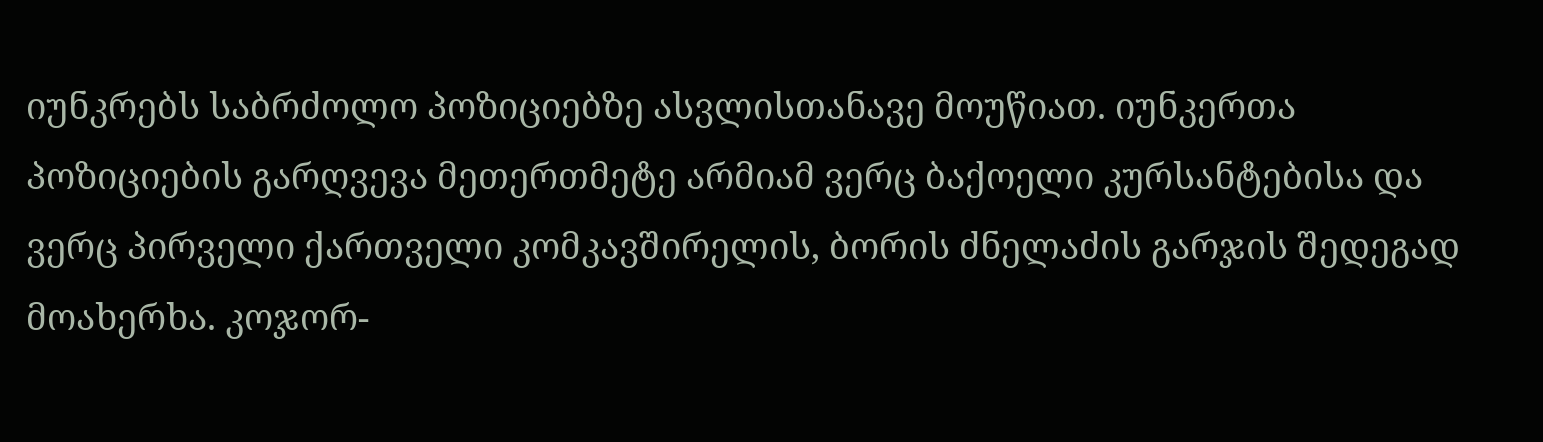იუნკრებს საბრძოლო პოზიციებზე ასვლისთანავე მოუწიათ. იუნკერთა პოზიციების გარღვევა მეთერთმეტე არმიამ ვერც ბაქოელი კურსანტებისა და ვერც პირველი ქართველი კომკავშირელის, ბორის ძნელაძის გარჯის შედეგად მოახერხა. კოჯორ-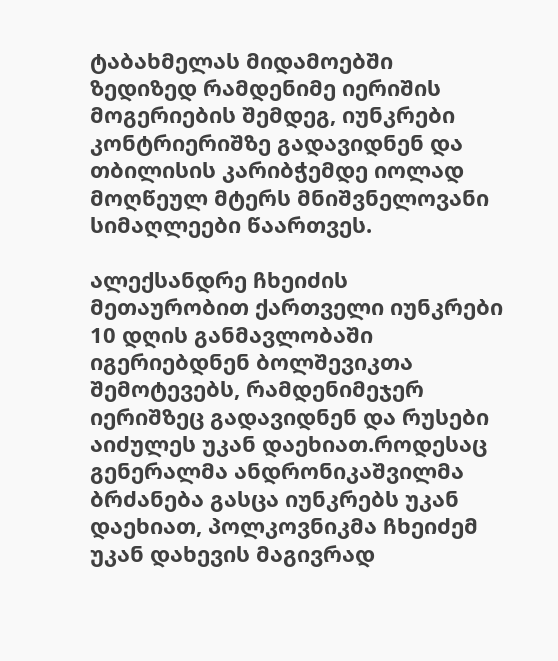ტაბახმელას მიდამოებში ზედიზედ რამდენიმე იერიშის მოგერიების შემდეგ, იუნკრები კონტრიერიშზე გადავიდნენ და თბილისის კარიბჭემდე იოლად მოღწეულ მტერს მნიშვნელოვანი სიმაღლეები წაართვეს.

ალექსანდრე ჩხეიძის მეთაურობით ქართველი იუნკრები 10 დღის განმავლობაში იგერიებდნენ ბოლშევიკთა შემოტევებს, რამდენიმეჯერ იერიშზეც გადავიდნენ და რუსები აიძულეს უკან დაეხიათ.როდესაც გენერალმა ანდრონიკაშვილმა ბრძანება გასცა იუნკრებს უკან დაეხიათ, პოლკოვნიკმა ჩხეიძემ უკან დახევის მაგივრად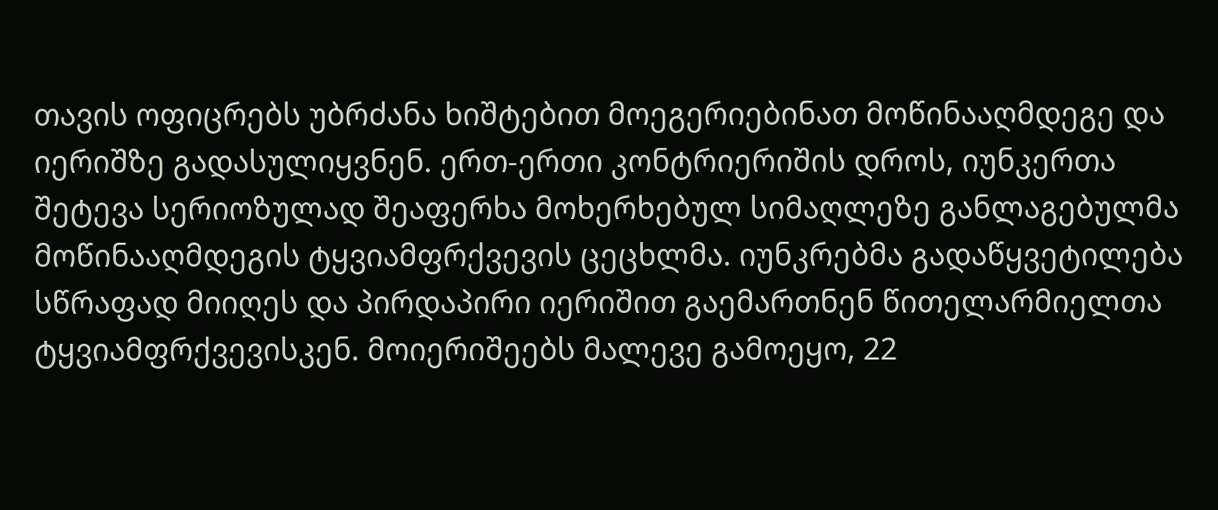თავის ოფიცრებს უბრძანა ხიშტებით მოეგერიებინათ მოწინააღმდეგე და იერიშზე გადასულიყვნენ. ერთ-ერთი კონტრიერიშის დროს, იუნკერთა შეტევა სერიოზულად შეაფერხა მოხერხებულ სიმაღლეზე განლაგებულმა მოწინააღმდეგის ტყვიამფრქვევის ცეცხლმა. იუნკრებმა გადაწყვეტილება სწრაფად მიიღეს და პირდაპირი იერიშით გაემართნენ წითელარმიელთა ტყვიამფრქვევისკენ. მოიერიშეებს მალევე გამოეყო, 22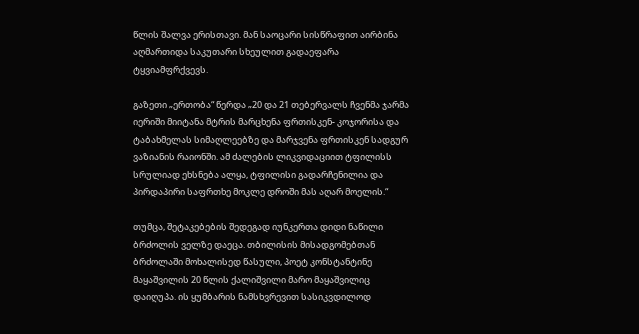წლის შალვა ერისთავი. მან საოცარი სისწრაფით აირბინა აღმართიდა საკუთარი სხეულით გადაეფარა ტყვიამფრქვევს.

გაზეთი „ერთობა“ წერდა „20 და 21 თებერვალს ჩვენმა ჯარმა იერიში მიიტანა მტრის მარცხენა ფრთისკენ- კოჯორისა და ტაბახმელას სიმაღლეებზე და მარჯვენა ფრთისკენ სადგურ ვაზიანის რაიონში. ამ ძალების ლიკვიდაციით ტფილისს სრულიად ეხსნება ალყა, ტფილისი გადარჩენილია და პირდაპირი საფრთხე მოკლე დროში მას აღარ მოელის.“

თუმცა, შეტაკებების შედეგად იუნკერთა დიდი ნაწილი ბრძოლის ველზე დაეცა. თბილისის მისადგომებთან ბრძოლაში მოხალისედ წასული, პოეტ კონსტანტინე მაყაშვილის 20 წლის ქალიშვილი მარო მაყაშვილიც დაიღუპა. ის ყუმბარის ნამსხვრევით სასიკვდილოდ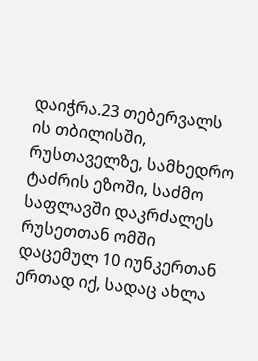დაიჭრა.23 თებერვალს ის თბილისში, რუსთაველზე, სამხედრო ტაძრის ეზოში, საძმო საფლავში დაკრძალეს რუსეთთან ომში დაცემულ 10 იუნკერთან ერთად იქ, სადაც ახლა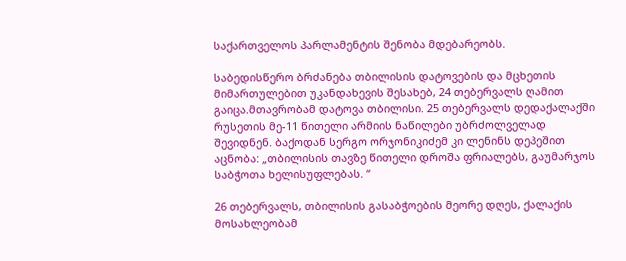საქართველოს პარლამენტის შენობა მდებარეობს.

საბედისწერო ბრძანება თბილისის დატოვების და მცხეთის მიმართულებით უკანდახევის შესახებ, 24 თებერვალს ღამით გაიცა.მთავრობამ დატოვა თბილისი. 25 თებერვალს დედაქალაქში რუსეთის მე-11 წითელი არმიის ნაწილები უბრძოლველად შევიდნენ. ბაქოდან სერგო ორჯონიკიძემ კი ლენინს დეპეშით აცნობა: „თბილისის თავზე წითელი დროშა ფრიალებს, გაუმარჯოს საბჭოთა ხელისუფლებას. “

26 თებერვალს, თბილისის გასაბჭოების მეორე დღეს, ქალაქის მოსახლეობამ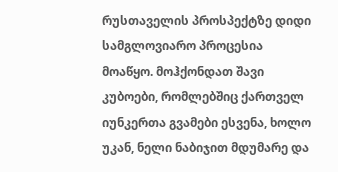რუსთაველის პროსპექტზე დიდი სამგლოვიარო პროცესია მოაწყო. მოჰქონდათ შავი კუბოები, რომლებშიც ქართველ იუნკერთა გვამები ესვენა, ხოლო უკან, ნელი ნაბიჯით მდუმარე და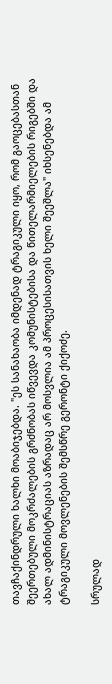თავჩაქინდრული ხალხი მოაბიჯებდა. "ეს სანახაობა იმდენად ტრაგიკული იყო, რომ გაოცებასთან შეერთებული მოკრძალების გრძნობას იწვევდა კომუნისტებისა და წითელარმიელების რიგებში და ახალ ადმინისტრაციას აზრადაც არ მოსვლია ამ პროცესისათვის ხელი შეეშლა" იხსენებდა ამ ტრაგიკული მოვლენების შემსწრე გერონტი ქიქოძე.

სრულად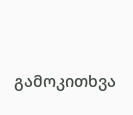გამოკითხვა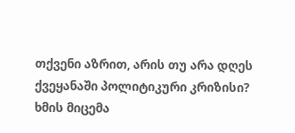თქვენი აზრით, არის თუ არა დღეს ქვეყანაში პოლიტიკური კრიზისი?
ხმის მიცემა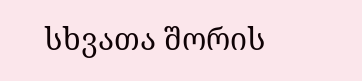სხვათა შორის